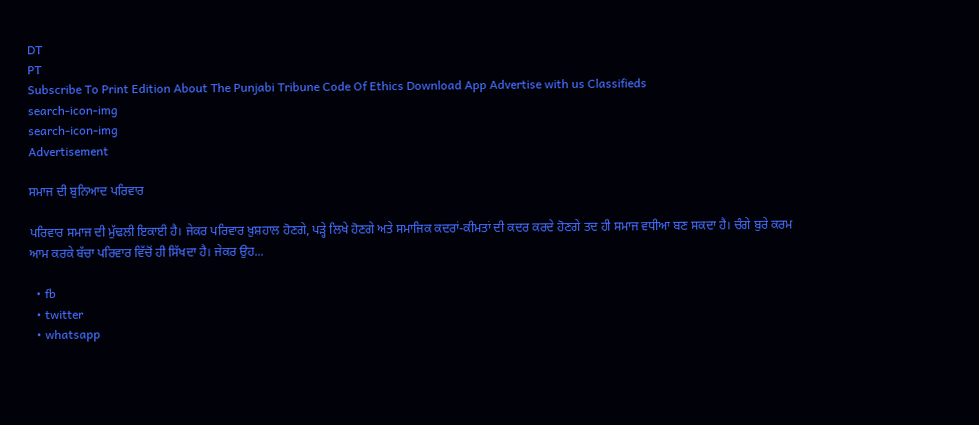DT
PT
Subscribe To Print Edition About The Punjabi Tribune Code Of Ethics Download App Advertise with us Classifieds
search-icon-img
search-icon-img
Advertisement

ਸਮਾਜ ਦੀ ਬੁਨਿਆਦ ਪਰਿਵਾਰ

ਪਰਿਵਾਰ ਸਮਾਜ ਦੀ ਮੁੱਢਲੀ ਇਕਾਈ ਹੈ। ਜੇਕਰ ਪਰਿਵਾਰ ਖ਼ੁਸ਼ਹਾਲ ਹੋਣਗੇ, ਪੜ੍ਹੇ ਲਿਖੇ ਹੋਣਗੇ ਅਤੇ ਸਮਾਜਿਕ ਕਦਰਾਂ-ਕੀਮਤਾਂ ਦੀ ਕਦਰ ਕਰਦੇ ਹੋਣਗੇ ਤਦ ਹੀ ਸਮਾਜ ਵਧੀਆ ਬਣ ਸਕਦਾ ਹੈ। ਚੰਗੇ ਬੁਰੇ ਕਰਮ ਆਮ ਕਰਕੇ ਬੱਚਾ ਪਰਿਵਾਰ ਵਿੱਚੋਂ ਹੀ ਸਿੱਖਦਾ ਹੈ। ਜੇਕਰ ਉਹ...

  • fb
  • twitter
  • whatsapp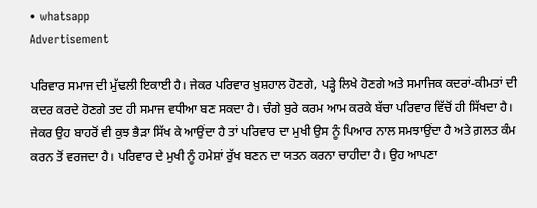• whatsapp
Advertisement

ਪਰਿਵਾਰ ਸਮਾਜ ਦੀ ਮੁੱਢਲੀ ਇਕਾਈ ਹੈ। ਜੇਕਰ ਪਰਿਵਾਰ ਖ਼ੁਸ਼ਹਾਲ ਹੋਣਗੇ, ਪੜ੍ਹੇ ਲਿਖੇ ਹੋਣਗੇ ਅਤੇ ਸਮਾਜਿਕ ਕਦਰਾਂ-ਕੀਮਤਾਂ ਦੀ ਕਦਰ ਕਰਦੇ ਹੋਣਗੇ ਤਦ ਹੀ ਸਮਾਜ ਵਧੀਆ ਬਣ ਸਕਦਾ ਹੈ। ਚੰਗੇ ਬੁਰੇ ਕਰਮ ਆਮ ਕਰਕੇ ਬੱਚਾ ਪਰਿਵਾਰ ਵਿੱਚੋਂ ਹੀ ਸਿੱਖਦਾ ਹੈ। ਜੇਕਰ ਉਹ ਬਾਹਰੋਂ ਵੀ ਕੁਝ ਭੈੜਾ ਸਿੱਖ ਕੇ ਆਉਂਦਾ ਹੈ ਤਾਂ ਪਰਿਵਾਰ ਦਾ ਮੁਖੀ ਉਸ ਨੂੰ ਪਿਆਰ ਨਾਲ ਸਮਝਾਉਂਦਾ ਹੈ ਅਤੇ ਗ਼ਲਤ ਕੰਮ ਕਰਨ ਤੋਂ ਵਰਜਦਾ ਹੈ। ਪਰਿਵਾਰ ਦੇ ਮੁਖੀ ਨੂੰ ਹਮੇਸ਼ਾਂ ਰੁੱਖ ਬਣਨ ਦਾ ਯਤਨ ਕਰਨਾ ਚਾਹੀਦਾ ਹੈ। ਉਹ ਆਪਣਾ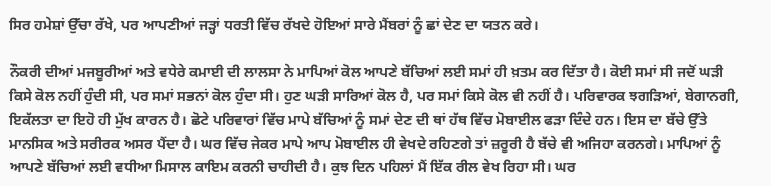ਸਿਰ ਹਮੇਸ਼ਾਂ ਉੱਚਾ ਰੱਖੇ, ਪਰ ਆਪਣੀਆਂ ਜੜ੍ਹਾਂ ਧਰਤੀ ਵਿੱਚ ਰੱਖਦੇ ਹੋਇਆਂ ਸਾਰੇ ਮੈਂਬਰਾਂ ਨੂੰ ਛਾਂ ਦੇਣ ਦਾ ਯਤਨ ਕਰੇ।

ਨੌਕਰੀ ਦੀਆਂ ਮਜਬੂਰੀਆਂ ਅਤੇ ਵਧੇਰੇ ਕਮਾਈ ਦੀ ਲਾਲਸਾ ਨੇ ਮਾਪਿਆਂ ਕੋਲ ਆਪਣੇ ਬੱਚਿਆਂ ਲਈ ਸਮਾਂ ਹੀ ਖ਼ਤਮ ਕਰ ਦਿੱਤਾ ਹੈ। ਕੋਈ ਸਮਾਂ ਸੀ ਜਦੋਂ ਘੜੀ ਕਿਸੇ ਕੋਲ ਨਹੀਂ ਹੁੰਦੀ ਸੀ, ਪਰ ਸਮਾਂ ਸਭਨਾਂ ਕੋਲ ਹੁੰਦਾ ਸੀ। ਹੁਣ ਘੜੀ ਸਾਰਿਆਂ ਕੋਲ ਹੈ, ਪਰ ਸਮਾਂ ਕਿਸੇ ਕੋਲ ਵੀ ਨਹੀਂ ਹੈ। ਪਰਿਵਾਰਕ ਝਗੜਿਆਂ, ਬੇਗਾਨਗੀ, ਇਕੱਲਤਾ ਦਾ ਇਹੋ ਹੀ ਮੁੱਖ ਕਾਰਨ ਹੈ। ਛੋਟੇ ਪਰਿਵਾਰਾਂ ਵਿੱਚ ਮਾਪੇ ਬੱਚਿਆਂ ਨੂੰ ਸਮਾਂ ਦੇਣ ਦੀ ਥਾਂ ਹੱਥ ਵਿੱਚ ਮੋਬਾਈਲ ਫੜਾ ਦਿੰਦੇ ਹਨ। ਇਸ ਦਾ ਬੱਚੇ ਉੱਤੇ ਮਾਨਸਿਕ ਅਤੇ ਸਰੀਰਕ ਅਸਰ ਪੈਂਦਾ ਹੈ। ਘਰ ਵਿੱਚ ਜੇਕਰ ਮਾਪੇ ਆਪ ਮੋਬਾਈਲ ਹੀ ਵੇਖਦੇ ਰਹਿਣਗੇ ਤਾਂ ਜ਼ਰੂਰੀ ਹੈ ਬੱਚੇ ਵੀ ਅਜਿਹਾ ਕਰਨਗੇ। ਮਾਪਿਆਂ ਨੂੰ ਆਪਣੇ ਬੱਚਿਆਂ ਲਈ ਵਧੀਆ ਮਿਸਾਲ ਕਾਇਮ ਕਰਨੀ ਚਾਹੀਦੀ ਹੈ। ਕੁਝ ਦਿਨ ਪਹਿਲਾਂ ਮੈਂ ਇੱਕ ਰੀਲ ਵੇਖ ਰਿਹਾ ਸੀ। ਘਰ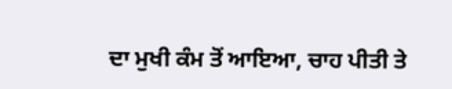ਦਾ ਮੁਖੀ ਕੰਮ ਤੋਂ ਆਇਆ, ਚਾਹ ਪੀਤੀ ਤੇ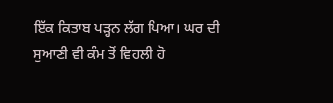ਇੱਕ ਕਿਤਾਬ ਪੜ੍ਹਨ ਲੱਗ ਪਿਆ। ਘਰ ਦੀ ਸੁਆਣੀ ਵੀ ਕੰਮ ਤੋਂ ਵਿਹਲੀ ਹੋ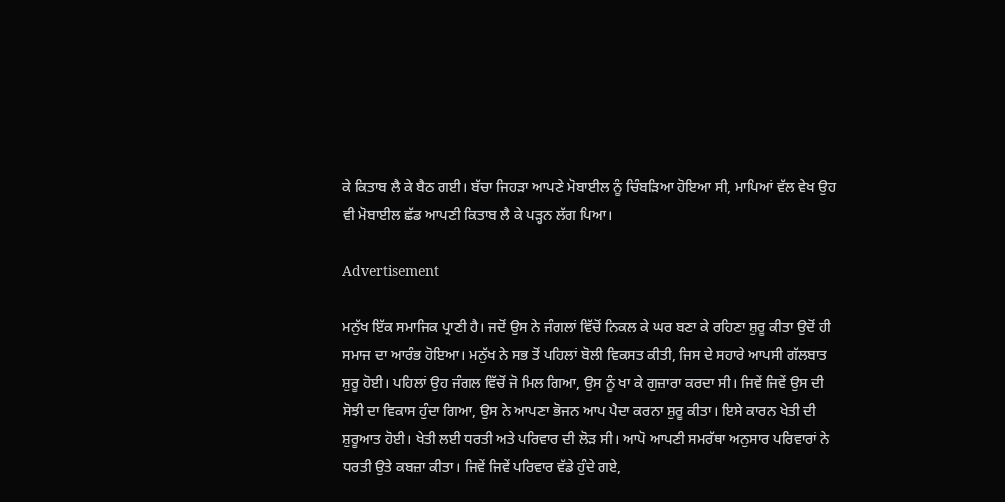ਕੇ ਕਿਤਾਬ ਲੈ ਕੇ ਬੈਠ ਗਈ। ਬੱਚਾ ਜਿਹੜਾ ਆਪਣੇ ਮੋਬਾਈਲ ਨੂੰ ਚਿੰਬੜਿਆ ਹੋਇਆ ਸੀ, ਮਾਪਿਆਂ ਵੱਲ ਵੇਖ ਉਹ ਵੀ ਮੋਬਾਈਲ ਛੱਡ ਆਪਣੀ ਕਿਤਾਬ ਲੈ ਕੇ ਪੜ੍ਹਨ ਲੱਗ ਪਿਆ।

Advertisement

ਮਨੁੱਖ ਇੱਕ ਸਮਾਜਿਕ ਪ੍ਰਾਣੀ ਹੈ। ਜਦੋਂ ਉਸ ਨੇ ਜੰਗਲਾਂ ਵਿੱਚੋਂ ਨਿਕਲ ਕੇ ਘਰ ਬਣਾ ਕੇ ਰਹਿਣਾ ਸ਼ੁਰੂ ਕੀਤਾ ਉਦੋਂ ਹੀ ਸਮਾਜ ਦਾ ਆਰੰਭ ਹੋਇਆ। ਮਨੁੱਖ ਨੇ ਸਭ ਤੋਂ ਪਹਿਲਾਂ ਬੋਲੀ ਵਿਕਸਤ ਕੀਤੀ, ਜਿਸ ਦੇ ਸਹਾਰੇ ਆਪਸੀ ਗੱਲਬਾਤ ਸ਼ੁਰੂ ਹੋਈ। ਪਹਿਲਾਂ ਉਹ ਜੰਗਲ ਵਿੱਚੋਂ ਜੋ ਮਿਲ ਗਿਆ, ਉਸ ਨੂੰ ਖਾ ਕੇ ਗੁਜ਼ਾਰਾ ਕਰਦਾ ਸੀ। ਜਿਵੇਂ ਜਿਵੇਂ ਉਸ ਦੀ ਸੋਝੀ ਦਾ ਵਿਕਾਸ ਹੁੰਦਾ ਗਿਆ, ਉਸ ਨੇ ਆਪਣਾ ਭੋਜਨ ਆਪ ਪੈਦਾ ਕਰਨਾ ਸ਼ੁਰੂ ਕੀਤਾ। ਇਸੇ ਕਾਰਨ ਖੇਤੀ ਦੀ ਸ਼ੁਰੂਆਤ ਹੋਈ। ਖੇਤੀ ਲਈ ਧਰਤੀ ਅਤੇ ਪਰਿਵਾਰ ਦੀ ਲੋੜ ਸੀ। ਆਪੋ ਆਪਣੀ ਸਮਰੱਥਾ ਅਨੁਸਾਰ ਪਰਿਵਾਰਾਂ ਨੇ ਧਰਤੀ ਉਤੇ ਕਬਜ਼ਾ ਕੀਤਾ। ਜਿਵੇਂ ਜਿਵੇਂ ਪਰਿਵਾਰ ਵੱਡੇ ਹੁੰਦੇ ਗਏ,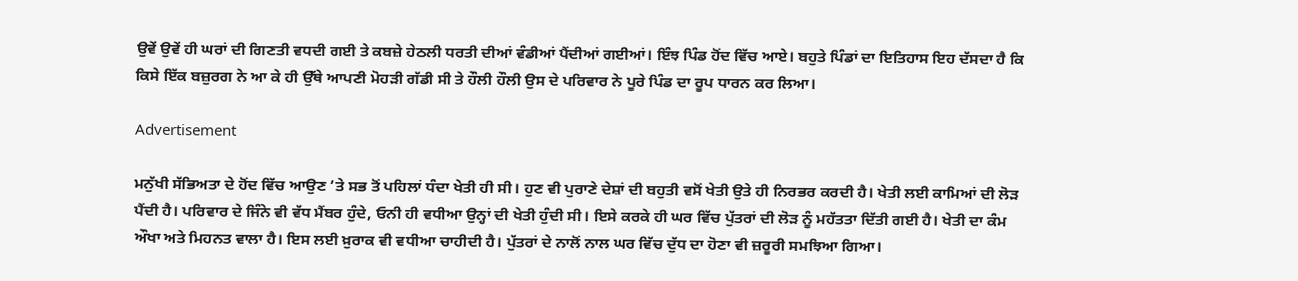ਉਵੇਂ ਉਵੇਂ ਹੀ ਘਰਾਂ ਦੀ ਗਿਣਤੀ ਵਧਦੀ ਗਈ ਤੇ ਕਬਜ਼ੇ ਹੇਠਲੀ ਧਰਤੀ ਦੀਆਂ ਵੰਡੀਆਂ ਪੈਂਦੀਆਂ ਗਈਆਂ। ਇੰਝ ਪਿੰਡ ਹੋਂਦ ਵਿੱਚ ਆਏ। ਬਹੁਤੇ ਪਿੰਡਾਂ ਦਾ ਇਤਿਹਾਸ ਇਹ ਦੱਸਦਾ ਹੈ ਕਿ ਕਿਸੇ ਇੱਕ ਬਜ਼ੁਰਗ ਨੇ ਆ ਕੇ ਹੀ ਉੱਥੇ ਆਪਣੀ ਮੋਹੜੀ ਗੱਡੀ ਸੀ ਤੇ ਹੌਲੀ ਹੌਲੀ ਉਸ ਦੇ ਪਰਿਵਾਰ ਨੇ ਪੂਰੇ ਪਿੰਡ ਦਾ ਰੂਪ ਧਾਰਨ ਕਰ ਲਿਆ।

Advertisement

ਮਨੁੱਖੀ ਸੱਭਿਅਤਾ ਦੇ ਹੋਂਦ ਵਿੱਚ ਆਉਣ ’ਤੇ ਸਭ ਤੋਂ ਪਹਿਲਾਂ ਧੰਦਾ ਖੇਤੀ ਹੀ ਸੀ। ਹੁਣ ਵੀ ਪੁਰਾਣੇ ਦੇਸ਼ਾਂ ਦੀ ਬਹੁਤੀ ਵਸੋਂ ਖੇਤੀ ਉਤੇ ਹੀ ਨਿਰਭਰ ਕਰਦੀ ਹੈ। ਖੇਤੀ ਲਈ ਕਾਮਿਆਂ ਦੀ ਲੋੜ ਪੈਂਦੀ ਹੈ। ਪਰਿਵਾਰ ਦੇ ਜਿੰਨੇ ਵੀ ਵੱਧ ਮੈਂਬਰ ਹੁੰਦੇ, ਓਨੀ ਹੀ ਵਧੀਆ ਉਨ੍ਹਾਂ ਦੀ ਖੇਤੀ ਹੁੰਦੀ ਸੀ। ਇਸੇ ਕਰਕੇ ਹੀ ਘਰ ਵਿੱਚ ਪੁੱਤਰਾਂ ਦੀ ਲੋੜ ਨੂੰ ਮਹੱਤਤਾ ਦਿੱਤੀ ਗਈ ਹੈ। ਖੇਤੀ ਦਾ ਕੰਮ ਔਖਾ ਅਤੇ ਮਿਹਨਤ ਵਾਲਾ ਹੈ। ਇਸ ਲਈ ਖ਼ੁਰਾਕ ਵੀ ਵਧੀਆ ਚਾਹੀਦੀ ਹੈ। ਪੁੱਤਰਾਂ ਦੇ ਨਾਲੋਂ ਨਾਲ ਘਰ ਵਿੱਚ ਦੁੱਧ ਦਾ ਹੋਣਾ ਵੀ ਜ਼ਰੂਰੀ ਸਮਝਿਆ ਗਿਆ।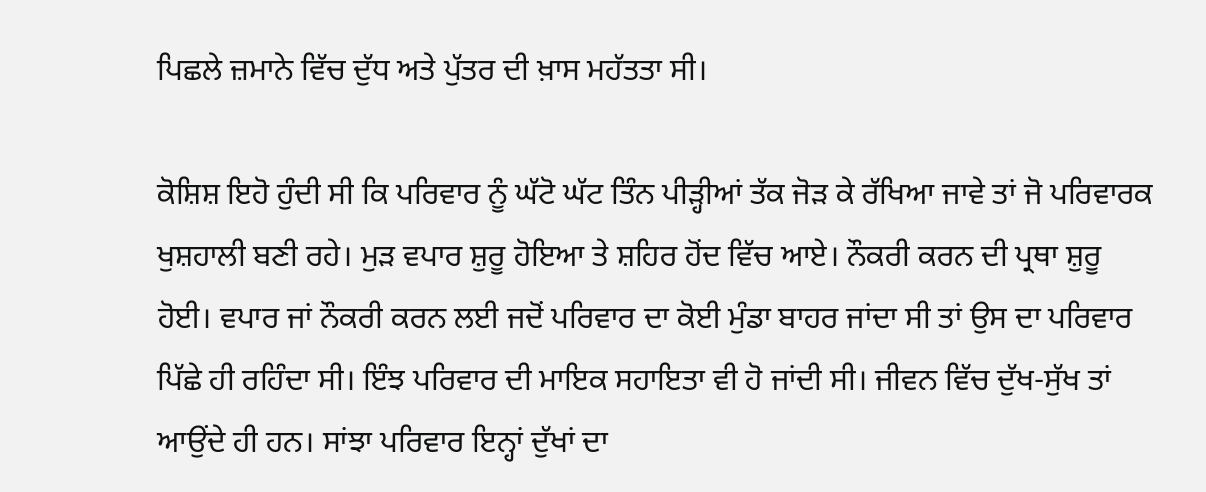ਪਿਛਲੇ ਜ਼ਮਾਨੇ ਵਿੱਚ ਦੁੱਧ ਅਤੇ ਪੁੱਤਰ ਦੀ ਖ਼ਾਸ ਮਹੱਤਤਾ ਸੀ।

ਕੋਸ਼ਿਸ਼ ਇਹੋ ਹੁੰਦੀ ਸੀ ਕਿ ਪਰਿਵਾਰ ਨੂੰ ਘੱਟੋ ਘੱਟ ਤਿੰਨ ਪੀੜ੍ਹੀਆਂ ਤੱਕ ਜੋੜ ਕੇ ਰੱਖਿਆ ਜਾਵੇ ਤਾਂ ਜੋ ਪਰਿਵਾਰਕ ਖੁਸ਼ਹਾਲੀ ਬਣੀ ਰਹੇ। ਮੁੜ ਵਪਾਰ ਸ਼ੁਰੂ ਹੋਇਆ ਤੇ ਸ਼ਹਿਰ ਹੋਂਦ ਵਿੱਚ ਆਏ। ਨੌਕਰੀ ਕਰਨ ਦੀ ਪ੍ਰਥਾ ਸ਼ੁਰੂ ਹੋਈ। ਵਪਾਰ ਜਾਂ ਨੌਕਰੀ ਕਰਨ ਲਈ ਜਦੋਂ ਪਰਿਵਾਰ ਦਾ ਕੋਈ ਮੁੰਡਾ ਬਾਹਰ ਜਾਂਦਾ ਸੀ ਤਾਂ ਉਸ ਦਾ ਪਰਿਵਾਰ ਪਿੱਛੇ ਹੀ ਰਹਿੰਦਾ ਸੀ। ਇੰਝ ਪਰਿਵਾਰ ਦੀ ਮਾਇਕ ਸਹਾਇਤਾ ਵੀ ਹੋ ਜਾਂਦੀ ਸੀ। ਜੀਵਨ ਵਿੱਚ ਦੁੱਖ-ਸੁੱਖ ਤਾਂ ਆਉਂਦੇ ਹੀ ਹਨ। ਸਾਂਝਾ ਪਰਿਵਾਰ ਇਨ੍ਹਾਂ ਦੁੱਖਾਂ ਦਾ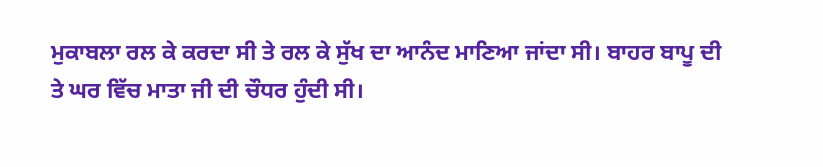ਮੁਕਾਬਲਾ ਰਲ ਕੇ ਕਰਦਾ ਸੀ ਤੇ ਰਲ ਕੇ ਸੁੱਖ ਦਾ ਆਨੰਦ ਮਾਣਿਆ ਜਾਂਦਾ ਸੀ। ਬਾਹਰ ਬਾਪੂ ਦੀ ਤੇ ਘਰ ਵਿੱਚ ਮਾਤਾ ਜੀ ਦੀ ਚੌਧਰ ਹੁੰਦੀ ਸੀ।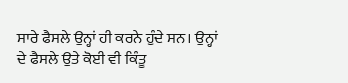ਸਾਰੇ ਫੈਸਲੇ ਉਨ੍ਹਾਂ ਹੀ ਕਰਨੇ ਹੁੰਦੇ ਸਨ। ਉਨ੍ਹਾਂ ਦੇ ਫੈਸਲੇ ਉਤੇ ਕੋਈ ਵੀ ਕਿੰਤੂ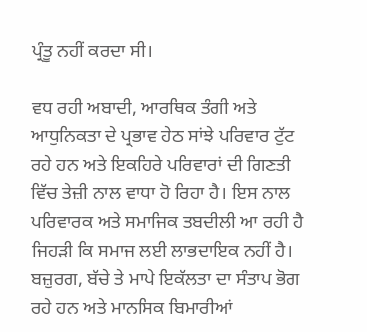ਪ੍ਰੰਤੂ ਨਹੀਂ ਕਰਦਾ ਸੀ।

ਵਧ ਰਹੀ ਅਬਾਦੀ, ਆਰਥਿਕ ਤੰਗੀ ਅਤੇ ਆਧੁਨਿਕਤਾ ਦੇ ਪ੍ਰਭਾਵ ਹੇਠ ਸਾਂਝੇ ਪਰਿਵਾਰ ਟੁੱਟ ਰਹੇ ਹਨ ਅਤੇ ਇਕਹਿਰੇ ਪਰਿਵਾਰਾਂ ਦੀ ਗਿਣਤੀ ਵਿੱਚ ਤੇਜ਼ੀ ਨਾਲ ਵਾਧਾ ਹੋ ਰਿਹਾ ਹੈ। ਇਸ ਨਾਲ ਪਰਿਵਾਰਕ ਅਤੇ ਸਮਾਜਿਕ ਤਬਦੀਲੀ ਆ ਰਹੀ ਹੈ ਜਿਹੜੀ ਕਿ ਸਮਾਜ ਲਈ ਲਾਭਦਾਇਕ ਨਹੀਂ ਹੈ। ਬਜ਼ੁਰਗ, ਬੱਚੇ ਤੇ ਮਾਪੇ ਇਕੱਲਤਾ ਦਾ ਸੰਤਾਪ ਭੋਗ ਰਹੇ ਹਨ ਅਤੇ ਮਾਨਸਿਕ ਬਿਮਾਰੀਆਂ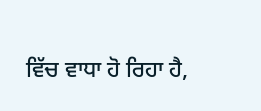ਵਿੱਚ ਵਾਧਾ ਹੋ ਰਿਹਾ ਹੈ,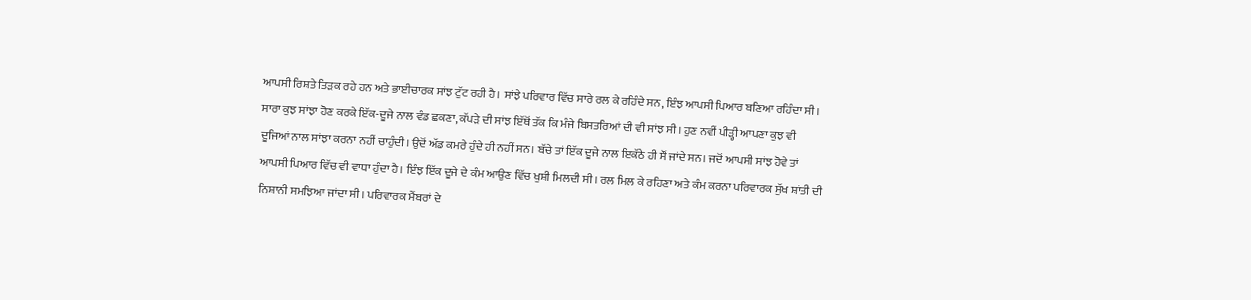ਆਪਸੀ ਰਿਸ਼ਤੇ ਤਿੜਕ ਰਹੇ ਹਨ ਅਤੇ ਭਾਈਚਾਰਕ ਸਾਂਝ ਟੁੱਟ ਰਹੀ ਹੈ। ਸਾਂਝੇ ਪਰਿਵਾਰ ਵਿੱਚ ਸਾਰੇ ਰਲ ਕੇ ਰਹਿੰਦੇ ਸਨ, ਇੰਝ ਆਪਸੀ ਪਿਆਰ ਬਣਿਆ ਰਹਿੰਦਾ ਸੀ। ਸਾਰਾ ਕੁਝ ਸਾਂਝਾ ਹੋਣ ਕਰਕੇ ਇੱਕ-ਦੂਜੇ ਨਾਲ ਵੰਡ ਛਕਣਾ, ਕੱਪੜੇ ਦੀ ਸਾਂਝ ਇੱਥੋਂ ਤੱਕ ਕਿ ਮੰਜੇ ਬਿਸਤਰਿਆਂ ਦੀ ਵੀ ਸਾਂਝ ਸੀ। ਹੁਣ ਨਵੀਂ ਪੀੜ੍ਹੀ ਆਪਣਾ ਕੁਝ ਵੀ ਦੂਜਿਆਂ ਨਾਲ ਸਾਂਝਾ ਕਰਨਾ ਨਹੀਂ ਚਾਹੁੰਦੀ। ਉਦੋਂ ਅੱਡ ਕਮਰੇ ਹੁੰਦੇ ਹੀ ਨਹੀਂ ਸਨ। ਬੱਚੇ ਤਾਂ ਇੱਕ ਦੂਜੇ ਨਾਲ ਇਕੱਠੇ ਹੀ ਸੌਂ ਜਾਂਦੇ ਸਨ। ਜਦੋਂ ਆਪਸੀ ਸਾਂਝ ਹੋਵੇ ਤਾਂ ਆਪਸੀ ਪਿਆਰ ਵਿੱਚ ਵੀ ਵਾਧਾ ਹੁੰਦਾ ਹੈ। ਇੰਝ ਇੱਕ ਦੂਜੇ ਦੇ ਕੰਮ ਆਉਣ ਵਿੱਚ ਖੁਸ਼ੀ ਮਿਲਦੀ ਸੀ। ਰਲ ਮਿਲ ਕੇ ਰਹਿਣਾ ਅਤੇ ਕੰਮ ਕਰਨਾ ਪਰਿਵਾਰਕ ਸੁੱਖ ਸ਼ਾਂਤੀ ਦੀ ਨਿਸ਼ਾਨੀ ਸਮਝਿਆ ਜਾਂਦਾ ਸੀ। ਪਰਿਵਾਰਕ ਮੈਂਬਰਾਂ ਦੇ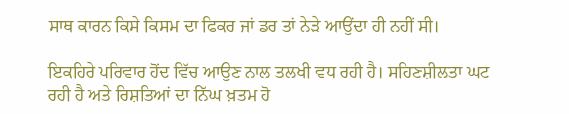ਸਾਥ ਕਾਰਨ ਕਿਸੇ ਕਿਸਮ ਦਾ ਫਿਕਰ ਜਾਂ ਡਰ ਤਾਂ ਨੇੜੇ ਆਉਂਦਾ ਹੀ ਨਹੀਂ ਸੀ।

ਇਕਹਿਰੇ ਪਰਿਵਾਰ ਹੋਂਦ ਵਿੱਚ ਆਉਣ ਨਾਲ ਤਲਖੀ ਵਧ ਰਹੀ ਹੈ। ਸਹਿਣਸ਼ੀਲਤਾ ਘਟ ਰਹੀ ਹੈ ਅਤੇ ਰਿਸ਼ਤਿਆਂ ਦਾ ਨਿੱਘ ਖ਼ਤਮ ਹੋ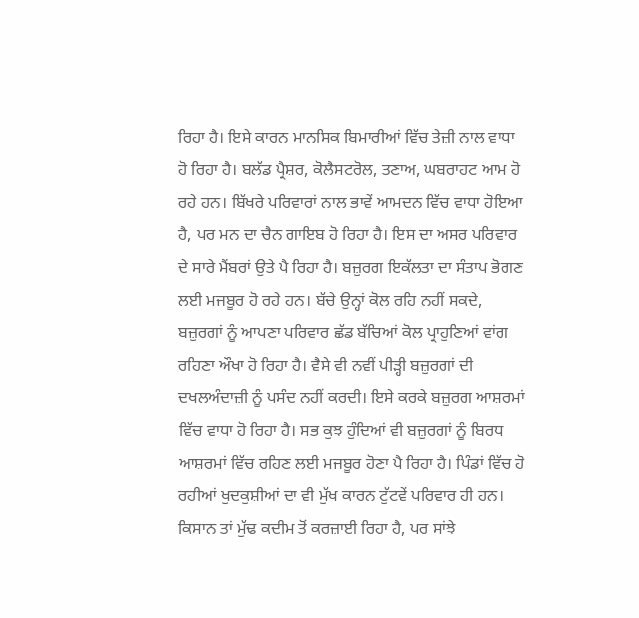ਰਿਹਾ ਹੈ। ਇਸੇ ਕਾਰਨ ਮਾਨਸਿਕ ਬਿਮਾਰੀਆਂ ਵਿੱਚ ਤੇਜ਼ੀ ਨਾਲ ਵਾਧਾ ਹੋ ਰਿਹਾ ਹੈ। ਬਲੱਡ ਪ੍ਰੈਸ਼ਰ, ਕੋਲੈਸਟਰੋਲ, ਤਣਾਅ, ਘਬਰਾਹਟ ਆਮ ਹੋ ਰਹੇ ਹਨ। ਬਿੱਖਰੇ ਪਰਿਵਾਰਾਂ ਨਾਲ ਭਾਵੇਂ ਆਮਦਨ ਵਿੱਚ ਵਾਧਾ ਹੋਇਆ ਹੈ, ਪਰ ਮਨ ਦਾ ਚੈਨ ਗਾਇਬ ਹੋ ਰਿਹਾ ਹੈ। ਇਸ ਦਾ ਅਸਰ ਪਰਿਵਾਰ ਦੇ ਸਾਰੇ ਮੈਂਬਰਾਂ ਉਤੇ ਪੈ ਰਿਹਾ ਹੈ। ਬਜ਼ੁਰਗ ਇਕੱਲਤਾ ਦਾ ਸੰਤਾਪ ਭੋਗਣ ਲਈ ਮਜਬੂਰ ਹੋ ਰਹੇ ਹਨ। ਬੱਚੇ ਉਨ੍ਹਾਂ ਕੋਲ ਰਹਿ ਨਹੀਂ ਸਕਦੇ, ਬਜ਼ੁਰਗਾਂ ਨੂੰ ਆਪਣਾ ਪਰਿਵਾਰ ਛੱਡ ਬੱਚਿਆਂ ਕੋਲ ਪ੍ਰਾਹੁਣਿਆਂ ਵਾਂਗ ਰਹਿਣਾ ਔਖਾ ਹੋ ਰਿਹਾ ਹੈ। ਵੈਸੇ ਵੀ ਨਵੀਂ ਪੀੜ੍ਹੀ ਬਜ਼ੁਰਗਾਂ ਦੀ ਦਖਲਅੰਦਾਜ਼ੀ ਨੂੰ ਪਸੰਦ ਨਹੀਂ ਕਰਦੀ। ਇਸੇ ਕਰਕੇ ਬਜ਼ੁਰਗ ਆਸ਼ਰਮਾਂ ਵਿੱਚ ਵਾਧਾ ਹੋ ਰਿਹਾ ਹੈ। ਸਭ ਕੁਝ ਹੁੰਦਿਆਂ ਵੀ ਬਜ਼ੁਰਗਾਂ ਨੂੰ ਬਿਰਧ ਆਸ਼ਰਮਾਂ ਵਿੱਚ ਰਹਿਣ ਲਈ ਮਜਬੂਰ ਹੋਣਾ ਪੈ ਰਿਹਾ ਹੈ। ਪਿੰਡਾਂ ਵਿੱਚ ਹੋ ਰਹੀਆਂ ਖੁਦਕੁਸ਼ੀਆਂ ਦਾ ਵੀ ਮੁੱਖ ਕਾਰਨ ਟੁੱਟਵੇਂ ਪਰਿਵਾਰ ਹੀ ਹਨ। ਕਿਸਾਨ ਤਾਂ ਮੁੱਢ ਕਦੀਮ ਤੋਂ ਕਰਜ਼ਾਈ ਰਿਹਾ ਹੈ, ਪਰ ਸਾਂਝੇ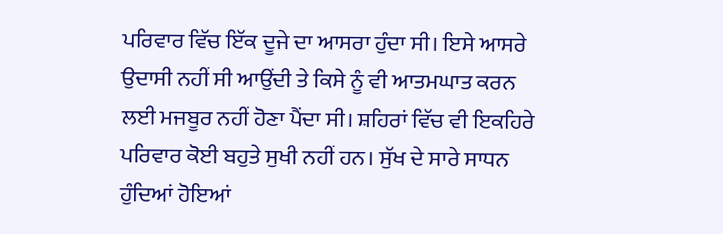ਪਰਿਵਾਰ ਵਿੱਚ ਇੱਕ ਦੂਜੇ ਦਾ ਆਸਰਾ ਹੁੰਦਾ ਸੀ। ਇਸੇ ਆਸਰੇ ਉਦਾਸੀ ਨਹੀਂ ਸੀ ਆਉਂਦੀ ਤੇ ਕਿਸੇ ਨੂੰ ਵੀ ਆਤਮਘਾਤ ਕਰਨ ਲਈ ਮਜਬੂਰ ਨਹੀਂ ਹੋਣਾ ਪੈਂਦਾ ਸੀ। ਸ਼ਹਿਰਾਂ ਵਿੱਚ ਵੀ ਇਕਹਿਰੇ ਪਰਿਵਾਰ ਕੋਈ ਬਹੁਤੇ ਸੁਖੀ ਨਹੀਂ ਹਨ। ਸੁੱਖ ਦੇ ਸਾਰੇ ਸਾਧਨ ਹੁੰਦਿਆਂ ਹੋਇਆਂ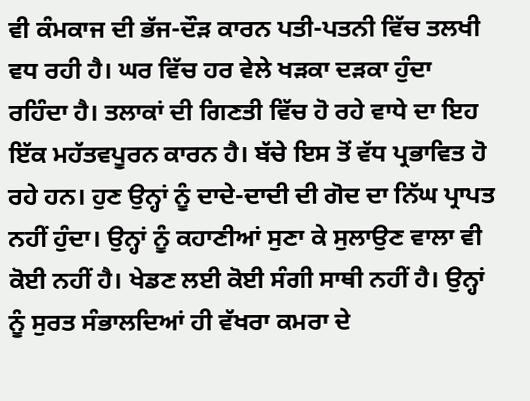ਵੀ ਕੰਮਕਾਜ ਦੀ ਭੱਜ-ਦੌੜ ਕਾਰਨ ਪਤੀ-ਪਤਨੀ ਵਿੱਚ ਤਲਖੀ ਵਧ ਰਹੀ ਹੈ। ਘਰ ਵਿੱਚ ਹਰ ਵੇਲੇ ਖੜਕਾ ਦੜਕਾ ਹੁੰਦਾ ਰਹਿੰਦਾ ਹੈ। ਤਲਾਕਾਂ ਦੀ ਗਿਣਤੀ ਵਿੱਚ ਹੋ ਰਹੇ ਵਾਧੇ ਦਾ ਇਹ ਇੱਕ ਮਹੱਤਵਪੂਰਨ ਕਾਰਨ ਹੈ। ਬੱਚੇ ਇਸ ਤੋਂ ਵੱਧ ਪ੍ਰਭਾਵਿਤ ਹੋ ਰਹੇ ਹਨ। ਹੁਣ ਉਨ੍ਹਾਂ ਨੂੰ ਦਾਦੇ-ਦਾਦੀ ਦੀ ਗੋਦ ਦਾ ਨਿੱਘ ਪ੍ਰਾਪਤ ਨਹੀਂ ਹੁੰਦਾ। ਉਨ੍ਹਾਂ ਨੂੰ ਕਹਾਣੀਆਂ ਸੁਣਾ ਕੇ ਸੁਲਾਉਣ ਵਾਲਾ ਵੀ ਕੋਈ ਨਹੀਂ ਹੈ। ਖੇਡਣ ਲਈ ਕੋਈ ਸੰਗੀ ਸਾਥੀ ਨਹੀਂ ਹੈ। ਉਨ੍ਹਾਂ ਨੂੰ ਸੁਰਤ ਸੰਭਾਲਦਿਆਂ ਹੀ ਵੱਖਰਾ ਕਮਰਾ ਦੇ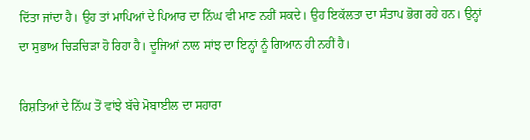ਦਿੱਤਾ ਜਾਂਦਾ ਹੈ। ਉਹ ਤਾਂ ਮਾਪਿਆਂ ਦੇ ਪਿਆਰ ਦਾ ਨਿੱਘ ਵੀ ਮਾਣ ਨਹੀਂ ਸਕਦੇ। ਉਹ ਇਕੱਲਤਾ ਦਾ ਸੰਤਾਪ ਭੋਗ ਰਹੇ ਹਨ। ਉਨ੍ਹਾਂ ਦਾ ਸੁਭਾਅ ਚਿੜਚਿੜਾ ਹੋ ਰਿਹਾ ਹੈ। ਦੂਜਿਆਂ ਨਾਲ ਸਾਂਝ ਦਾ ਇਨ੍ਹਾਂ ਨੂੰ ਗਿਆਨ ਹੀ ਨਹੀਂ ਹੈ।

ਰਿਸ਼ਤਿਆਂ ਦੇ ਨਿੱਘ ਤੋਂ ਵਾਂਝੇ ਬੱਚੇ ਮੋਬਾਈਲ ਦਾ ਸਹਾਰਾ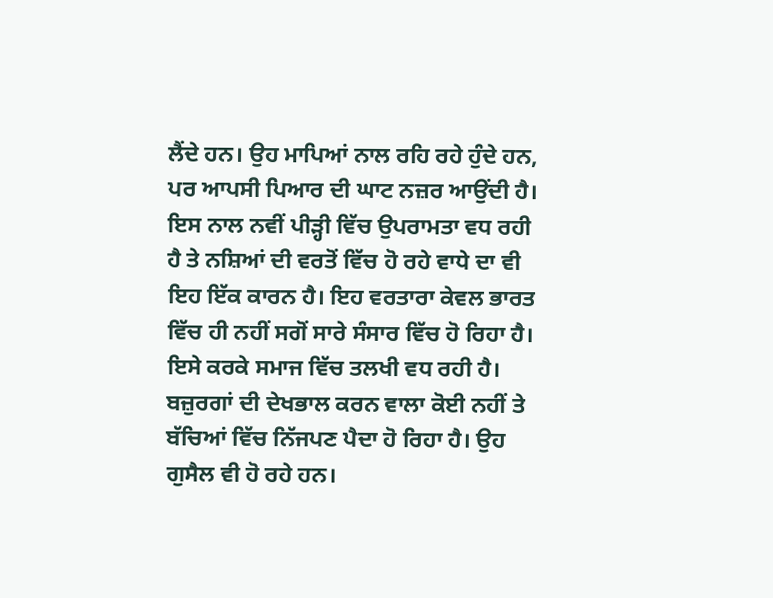ਲੈਂਦੇ ਹਨ। ਉਹ ਮਾਪਿਆਂ ਨਾਲ ਰਹਿ ਰਹੇ ਹੁੰਦੇ ਹਨ, ਪਰ ਆਪਸੀ ਪਿਆਰ ਦੀ ਘਾਟ ਨਜ਼ਰ ਆਉਂਦੀ ਹੈ। ਇਸ ਨਾਲ ਨਵੀਂ ਪੀੜ੍ਹੀ ਵਿੱਚ ਉਪਰਾਮਤਾ ਵਧ ਰਹੀ ਹੈ ਤੇ ਨਸ਼ਿਆਂ ਦੀ ਵਰਤੋਂ ਵਿੱਚ ਹੋ ਰਹੇ ਵਾਧੇ ਦਾ ਵੀ ਇਹ ਇੱਕ ਕਾਰਨ ਹੈ। ਇਹ ਵਰਤਾਰਾ ਕੇਵਲ ਭਾਰਤ ਵਿੱਚ ਹੀ ਨਹੀਂ ਸਗੋਂ ਸਾਰੇ ਸੰਸਾਰ ਵਿੱਚ ਹੋ ਰਿਹਾ ਹੈ। ਇਸੇ ਕਰਕੇ ਸਮਾਜ ਵਿੱਚ ਤਲਖੀ ਵਧ ਰਹੀ ਹੈ। ਬਜ਼ੁਰਗਾਂ ਦੀ ਦੇਖਭਾਲ ਕਰਨ ਵਾਲਾ ਕੋਈ ਨਹੀਂ ਤੇ ਬੱਚਿਆਂ ਵਿੱਚ ਨਿੱਜਪਣ ਪੈਦਾ ਹੋ ਰਿਹਾ ਹੈ। ਉਹ ਗੁਸੈਲ ਵੀ ਹੋ ਰਹੇ ਹਨ।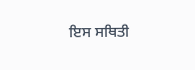ਇਸ ਸਥਿਤੀ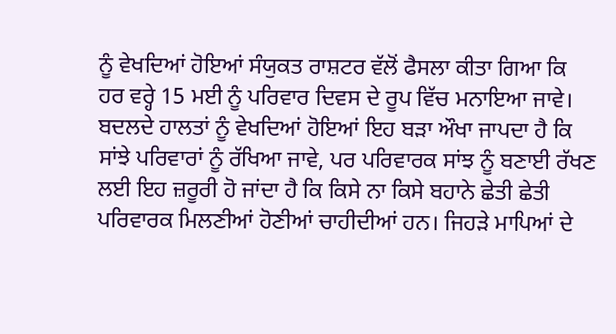ਨੂੰ ਵੇਖਦਿਆਂ ਹੋਇਆਂ ਸੰਯੁਕਤ ਰਾਸ਼ਟਰ ਵੱਲੋਂ ਫੈਸਲਾ ਕੀਤਾ ਗਿਆ ਕਿ ਹਰ ਵਰ੍ਹੇ 15 ਮਈ ਨੂੰ ਪਰਿਵਾਰ ਦਿਵਸ ਦੇ ਰੂਪ ਵਿੱਚ ਮਨਾਇਆ ਜਾਵੇ। ਬਦਲਦੇ ਹਾਲਤਾਂ ਨੂੰ ਵੇਖਦਿਆਂ ਹੋਇਆਂ ਇਹ ਬੜਾ ਔਖਾ ਜਾਪਦਾ ਹੈ ਕਿ ਸਾਂਝੇ ਪਰਿਵਾਰਾਂ ਨੂੰ ਰੱਖਿਆ ਜਾਵੇ, ਪਰ ਪਰਿਵਾਰਕ ਸਾਂਝ ਨੂੰ ਬਣਾਈ ਰੱਖਣ ਲਈ ਇਹ ਜ਼ਰੂਰੀ ਹੋ ਜਾਂਦਾ ਹੈ ਕਿ ਕਿਸੇ ਨਾ ਕਿਸੇ ਬਹਾਨੇ ਛੇਤੀ ਛੇਤੀ ਪਰਿਵਾਰਕ ਮਿਲਣੀਆਂ ਹੋਣੀਆਂ ਚਾਹੀਦੀਆਂ ਹਨ। ਜਿਹੜੇ ਮਾਪਿਆਂ ਦੇ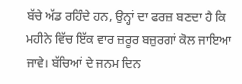ਬੱਚੇ ਅੱਡ ਰਹਿੰਦੇ ਹਨ, ਉਨ੍ਹਾਂ ਦਾ ਫਰਜ਼ ਬਣਦਾ ਹੈ ਕਿ ਮਹੀਨੇ ਵਿੱਚ ਇੱਕ ਵਾਰ ਜ਼ਰੂਰ ਬਜ਼ੁਰਗਾਂ ਕੋਲ ਜਾਇਆ ਜਾਵੇ। ਬੱਚਿਆਂ ਦੇ ਜਨਮ ਦਿਨ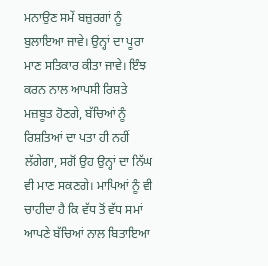ਮਨਾਉਣ ਸਮੇਂ ਬਜ਼ੁਰਗਾਂ ਨੂੰ ਬੁਲਾਇਆ ਜਾਵੇ। ਉਨ੍ਹਾਂ ਦਾ ਪੂਰਾ ਮਾਣ ਸਤਿਕਾਰ ਕੀਤਾ ਜਾਵੇ। ਇੰਝ ਕਰਨ ਨਾਲ ਆਪਸੀ ਰਿਸ਼ਤੇ ਮਜ਼ਬੂਤ ਹੋਣਗੇ, ਬੱਚਿਆਂ ਨੂੰ ਰਿਸ਼ਤਿਆਂ ਦਾ ਪਤਾ ਹੀ ਨਹੀਂ ਲੱਗੇਗਾ, ਸਗੋਂ ਉਹ ਉਨ੍ਹਾਂ ਦਾ ਨਿੱਘ ਵੀ ਮਾਣ ਸਕਣਗੇ। ਮਾਪਿਆਂ ਨੂੰ ਵੀ ਚਾਹੀਦਾ ਹੈ ਕਿ ਵੱਧ ਤੋਂ ਵੱਧ ਸਮਾਂ ਆਪਣੇ ਬੱਚਿਆਂ ਨਾਲ ਬਿਤਾਇਆ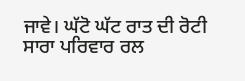ਜਾਵੇ। ਘੱਟੋ ਘੱਟ ਰਾਤ ਦੀ ਰੋਟੀ ਸਾਰਾ ਪਰਿਵਾਰ ਰਲ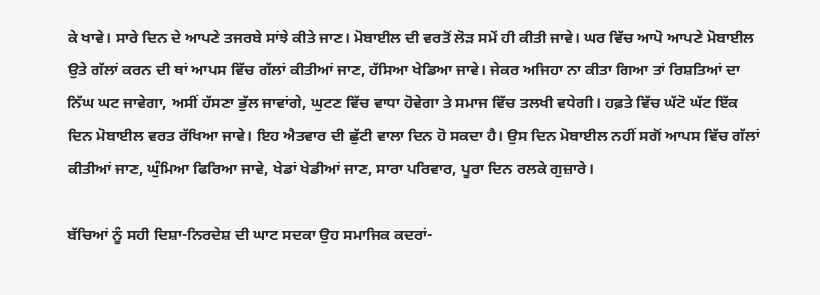ਕੇ ਖਾਵੇ। ਸਾਰੇ ਦਿਨ ਦੇ ਆਪਣੇ ਤਜਰਬੇ ਸਾਂਝੇ ਕੀਤੇ ਜਾਣ। ਮੋਬਾਈਲ ਦੀ ਵਰਤੋਂ ਲੋੜ ਸਮੇਂ ਹੀ ਕੀਤੀ ਜਾਵੇ। ਘਰ ਵਿੱਚ ਆਪੋ ਆਪਣੇ ਮੋਬਾਈਲ ਉਤੇ ਗੱਲਾਂ ਕਰਨ ਦੀ ਥਾਂ ਆਪਸ ਵਿੱਚ ਗੱਲਾਂ ਕੀਤੀਆਂ ਜਾਣ, ਹੱਸਿਆ ਖੇਡਿਆ ਜਾਵੇ। ਜੇਕਰ ਅਜਿਹਾ ਨਾ ਕੀਤਾ ਗਿਆ ਤਾਂ ਰਿਸ਼ਤਿਆਂ ਦਾ ਨਿੱਘ ਘਟ ਜਾਵੇਗਾ, ਅਸੀਂ ਹੱਸਣਾ ਭੁੱਲ ਜਾਵਾਂਗੇ, ਘੁਟਣ ਵਿੱਚ ਵਾਧਾ ਹੋਵੇਗਾ ਤੇ ਸਮਾਜ ਵਿੱਚ ਤਲਖੀ ਵਧੇਗੀ। ਹਫ਼ਤੇ ਵਿੱਚ ਘੱਟੋ ਘੱਟ ਇੱਕ ਦਿਨ ਮੋਬਾਈਲ ਵਰਤ ਰੱਖਿਆ ਜਾਵੇ। ਇਹ ਐਤਵਾਰ ਦੀ ਛੁੱਟੀ ਵਾਲਾ ਦਿਨ ਹੋ ਸਕਦਾ ਹੈ। ਉਸ ਦਿਨ ਮੋਬਾਈਲ ਨਹੀਂ ਸਗੋਂ ਆਪਸ ਵਿੱਚ ਗੱਲਾਂ ਕੀਤੀਆਂ ਜਾਣ, ਘੁੰਮਿਆ ਫਿਰਿਆ ਜਾਵੇ, ਖੇਡਾਂ ਖੇਡੀਆਂ ਜਾਣ, ਸਾਰਾ ਪਰਿਵਾਰ, ਪੂਰਾ ਦਿਨ ਰਲਕੇ ਗੁਜ਼ਾਰੇ।

ਬੱਚਿਆਂ ਨੂੰ ਸਹੀ ਦਿਸ਼ਾ-ਨਿਰਦੇਸ਼ ਦੀ ਘਾਟ ਸਦਕਾ ਉਹ ਸਮਾਜਿਕ ਕਦਰਾਂ-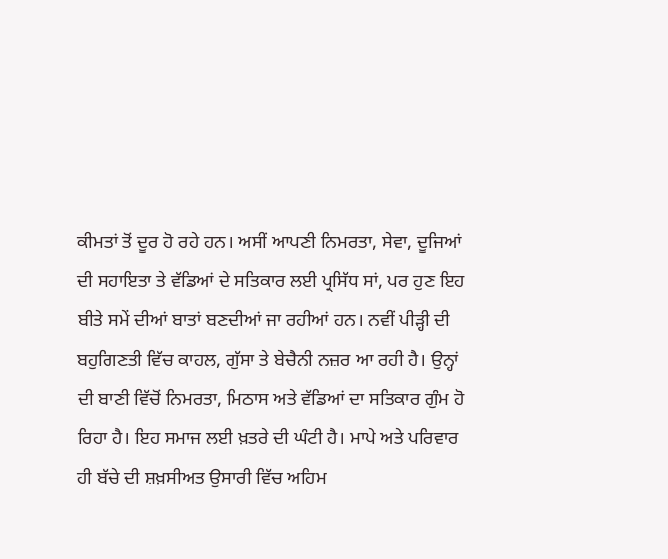ਕੀਮਤਾਂ ਤੋਂ ਦੂਰ ਹੋ ਰਹੇ ਹਨ। ਅਸੀਂ ਆਪਣੀ ਨਿਮਰਤਾ, ਸੇਵਾ, ਦੂਜਿਆਂ ਦੀ ਸਹਾਇਤਾ ਤੇ ਵੱਡਿਆਂ ਦੇ ਸਤਿਕਾਰ ਲਈ ਪ੍ਰਸਿੱਧ ਸਾਂ, ਪਰ ਹੁਣ ਇਹ ਬੀਤੇ ਸਮੇਂ ਦੀਆਂ ਬਾਤਾਂ ਬਣਦੀਆਂ ਜਾ ਰਹੀਆਂ ਹਨ। ਨਵੀਂ ਪੀੜ੍ਹੀ ਦੀ ਬਹੁਗਿਣਤੀ ਵਿੱਚ ਕਾਹਲ, ਗੁੱਸਾ ਤੇ ਬੇਚੈਨੀ ਨਜ਼ਰ ਆ ਰਹੀ ਹੈ। ਉਨ੍ਹਾਂ ਦੀ ਬਾਣੀ ਵਿੱਚੋਂ ਨਿਮਰਤਾ, ਮਿਠਾਸ ਅਤੇ ਵੱਡਿਆਂ ਦਾ ਸਤਿਕਾਰ ਗੁੰਮ ਹੋ ਰਿਹਾ ਹੈ। ਇਹ ਸਮਾਜ ਲਈ ਖ਼ਤਰੇ ਦੀ ਘੰਟੀ ਹੈ। ਮਾਪੇ ਅਤੇ ਪਰਿਵਾਰ ਹੀ ਬੱਚੇ ਦੀ ਸ਼ਖ਼ਸੀਅਤ ਉਸਾਰੀ ਵਿੱਚ ਅਹਿਮ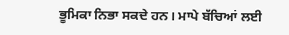ਭੂਮਿਕਾ ਨਿਭਾ ਸਕਦੇ ਹਨ। ਮਾਪੇ ਬੱਚਿਆਂ ਲਈ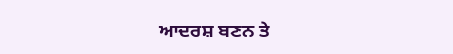ਆਦਰਸ਼ ਬਣਨ ਤੇ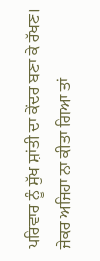ਪਰਿਵਾਰ ਨੂੰ ਸੁੱਖ ਸ਼ਾਂਤੀ ਦਾ ਕੇਂਦਰ ਬਣਾ ਕੇ ਰੱਖਣ। ਜੇਕਰ ਅਜਿਹਾ ਨਾ ਕੀਤਾ ਗਿਆ ਤਾਂ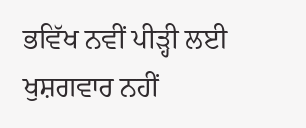ਭਵਿੱਖ ਨਵੀਂ ਪੀੜ੍ਹੀ ਲਈ ਖੁਸ਼ਗਵਾਰ ਨਹੀਂ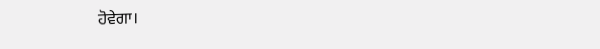ਹੋਵੇਗਾ।